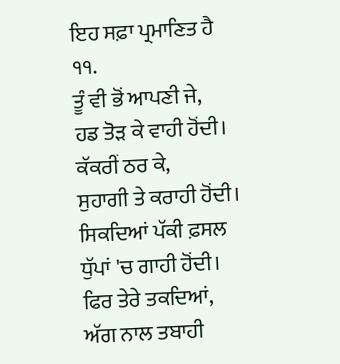ਇਹ ਸਫ਼ਾ ਪ੍ਰਮਾਣਿਤ ਹੈ
੧੧.
ਤੂੰ ਵੀ ਭੋਂ ਆਪਣੀ ਜੇ,
ਹਡ ਤੋੜ ਕੇ ਵਾਹੀ ਹੋਂਦੀ।
ਕੱਕਰੀਂ ਠਰ ਕੇ,
ਸੁਹਾਗੀ ਤੇ ਕਰਾਹੀ ਹੋਂਦੀ।
ਸਿਕਦਿਆਂ ਪੱਕੀ ਫ਼ਸਲ
ਧੁੱਪਾਂ 'ਚ ਗਾਹੀ ਹੋਂਦੀ।
ਫਿਰ ਤੇਰੇ ਤਕਦਿਆਂ,
ਅੱਗ ਨਾਲ ਤਬਾਹੀ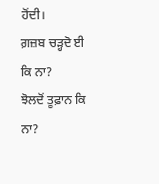ਹੋਂਦੀ।
ਗ਼ਜ਼ਬ ਚੜ੍ਹਦੋ ਈ ਕਿ ਨਾ?
ਝੋਲਦੋਂ ਤੂਫ਼ਾਨ ਕਿ ਨਾ?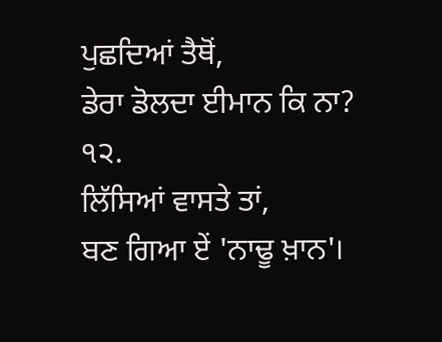ਪੁਛਦਿਆਂ ਤੈਥੋਂ,
ਡੇਰਾ ਡੋਲਦਾ ਈਮਾਨ ਕਿ ਨਾ?
੧੨.
ਲਿੱਸਿਆਂ ਵਾਸਤੇ ਤਾਂ,
ਬਣ ਗਿਆ ਏਂ 'ਨਾਢੂ ਖ਼ਾਨ'।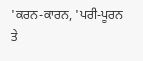'ਕਰਨ-ਕਾਰਨ, 'ਪਰੀ-ਪੂਰਨ
ਤੇ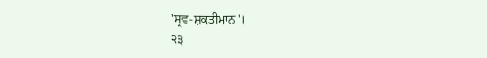'ਸ੍ਰਵ-ਸ਼ਕਤੀਮਾਨ'।
੨੩